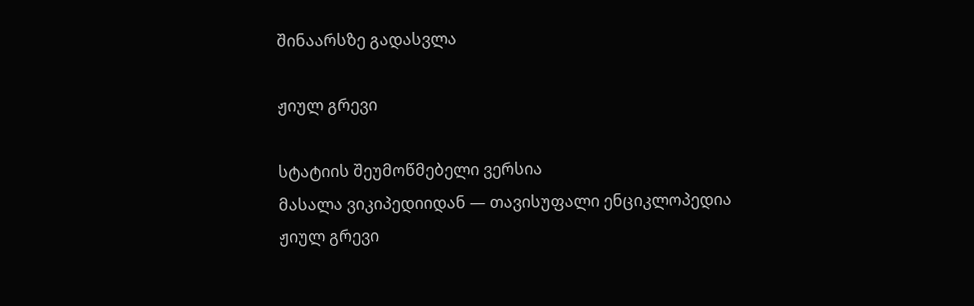შინაარსზე გადასვლა

ჟიულ გრევი

სტატიის შეუმოწმებელი ვერსია
მასალა ვიკიპედიიდან — თავისუფალი ენციკლოპედია
ჟიულ გრევი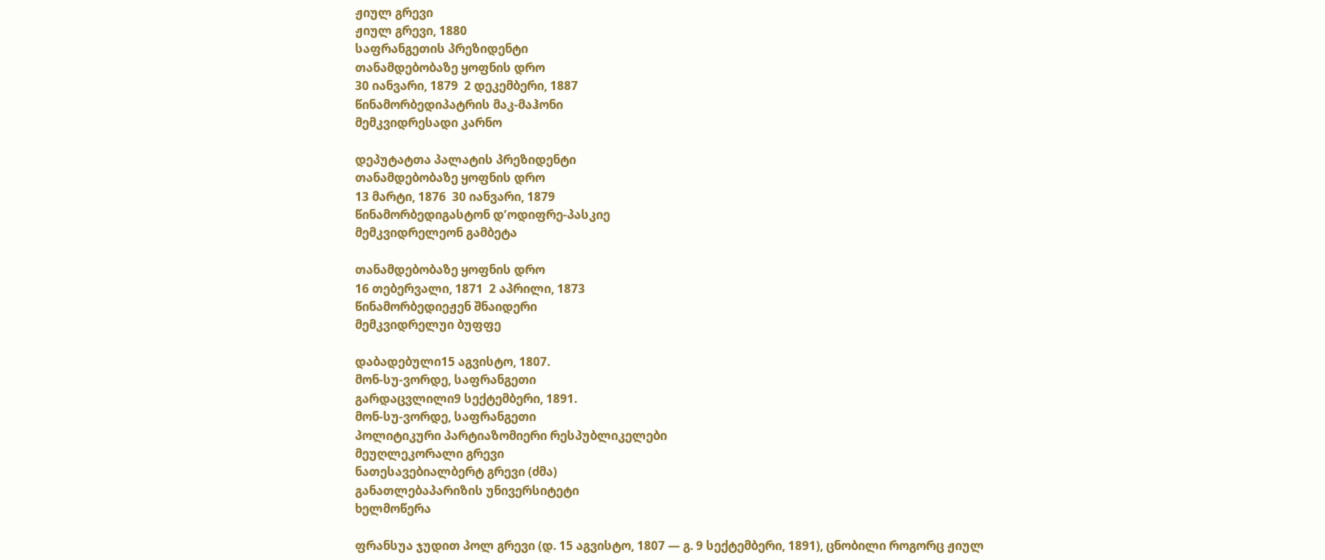ჟიულ გრევი
ჟიულ გრევი, 1880
საფრანგეთის პრეზიდენტი
თანამდებობაზე ყოფნის დრო
30 იანვარი, 1879  2 დეკემბერი, 1887
წინამორბედიპატრის მაკ-მაჰონი
მემკვიდრესადი კარნო

დეპუტატთა პალატის პრეზიდენტი
თანამდებობაზე ყოფნის დრო
13 მარტი, 1876  30 იანვარი, 1879
წინამორბედიგასტონ დ’ოდიფრე-პასკიე
მემკვიდრელეონ გამბეტა

თანამდებობაზე ყოფნის დრო
16 თებერვალი, 1871  2 აპრილი, 1873
წინამორბედიეჟენ შნაიდერი
მემკვიდრელუი ბუფფე

დაბადებული15 აგვისტო, 1807.
მონ-სუ-ვორდე, საფრანგეთი
გარდაცვლილი9 სექტემბერი, 1891.
მონ-სუ-ვორდე, საფრანგეთი
პოლიტიკური პარტიაზომიერი რესპუბლიკელები
მეუღლეკორალი გრევი
ნათესავებიალბერტ გრევი (ძმა)
განათლებაპარიზის უნივერსიტეტი
ხელმოწერა

ფრანსუა ჯუდით პოლ გრევი (დ. 15 აგვისტო, 1807 — გ. 9 სექტემბერი, 1891), ცნობილი როგორც ჟიულ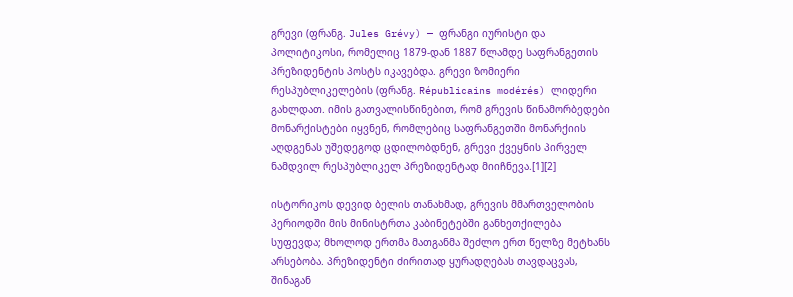გრევი (ფრანგ. Jules Grévy) — ფრანგი იურისტი და პოლიტიკოსი, რომელიც 1879-დან 1887 წლამდე საფრანგეთის პრეზიდენტის პოსტს იკავებდა. გრევი ზომიერი რესპუბლიკელების (ფრანგ. Républicains modérés) ლიდერი გახლდათ. იმის გათვალისწინებით, რომ გრევის წინამორბედები მონარქისტები იყვნენ, რომლებიც საფრანგეთში მონარქიის აღდგენას უშედეგოდ ცდილობდნენ, გრევი ქვეყნის პირველ ნამდვილ რესპუბლიკელ პრეზიდენტად მიიჩნევა.[1][2]

ისტორიკოს დევიდ ბელის თანახმად, გრევის მმართველობის პერიოდში მის მინისტრთა კაბინეტებში განხეთქილება სუფევდა; მხოლოდ ერთმა მათგანმა შეძლო ერთ წელზე მეტხანს არსებობა. პრეზიდენტი ძირითად ყურადღებას თავდაცვას, შინაგან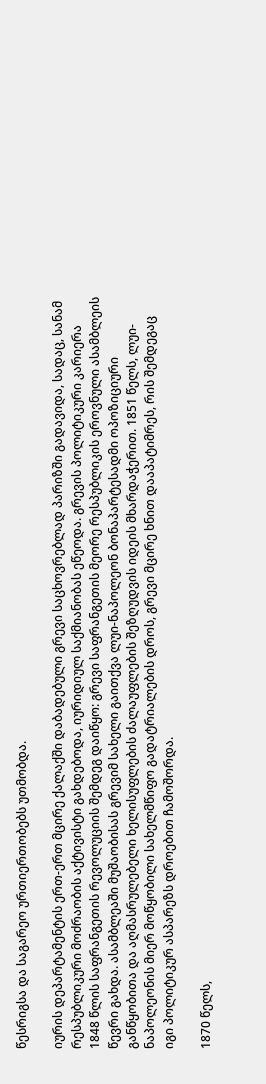წესრიგსა და საგარეო ურთიერთობებს უთმობდა.

იურის დეპარტამენტის ერთ-ერთ მცირე ქალაქში დაბადებული გრევი საცხოვრებლად პარიზში გადავიდა, სადაც, სანამ რესპუბლიკური მოძრაობის აქტივისტი გახდებოდა, იურიდიულ საქმიანობას ეწეოდა. გრევის პოლიტიკური კარიერა 1848 წლის საფრანგეთის რევოლუციის შემდეგ დაიწყო: გრევი საფრანგეთის მეორე რესპუბლიკის ეროვნული ასამბლეის წევრი გახდა. ასამბლეაში მუშაობისას გრევიმ სახელი გაითქვა ლუი-ნაპოლეონ ბონაპარტესადმი ოპოზიციური განწყობითა და აღმასრულებელი ხელისუფლების ძალაუფლების შეზღუდვის იდეის მხარდაჭერით. 1851 წელს, ლუი-ნაპოლეონის მიერ მოწყობილი სახელმწიფო გადატრიალების დროს, გრევი მცირე ხნით დააპატიმრეს, რის შემდეგაც იგი პოლიტიკურ ასპარეზს დროებით ჩამოშორდა.

1870 წელს,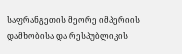საფრანგეთის მეორე იმპერიის დამხობისა და რესპუბლიკის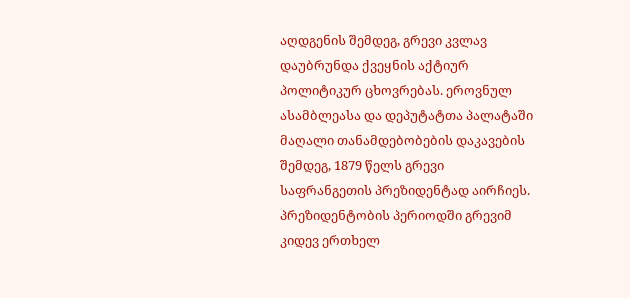აღდგენის შემდეგ, გრევი კვლავ დაუბრუნდა ქვეყნის აქტიურ პოლიტიკურ ცხოვრებას. ეროვნულ ასამბლეასა და დეპუტატთა პალატაში მაღალი თანამდებობების დაკავების შემდეგ, 1879 წელს გრევი საფრანგეთის პრეზიდენტად აირჩიეს. პრეზიდენტობის პერიოდში გრევიმ კიდევ ერთხელ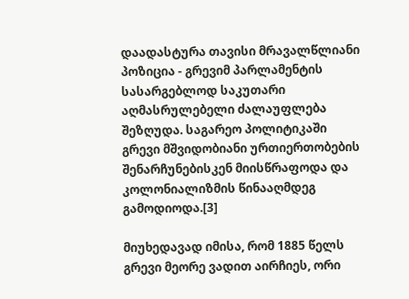დაადასტურა თავისი მრავალწლიანი პოზიცია - გრევიმ პარლამენტის სასარგებლოდ საკუთარი აღმასრულებელი ძალაუფლება შეზღუდა. საგარეო პოლიტიკაში გრევი მშვიდობიანი ურთიერთობების შენარჩუნებისკენ მიისწრაფოდა და კოლონიალიზმის წინააღმდეგ გამოდიოდა.[3]

მიუხედავად იმისა, რომ 1885 წელს გრევი მეორე ვადით აირჩიეს, ორი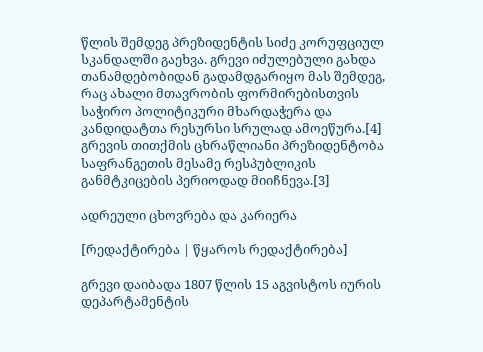წლის შემდეგ პრეზიდენტის სიძე კორუფციულ სკანდალში გაეხვა. გრევი იძულებული გახდა თანამდებობიდან გადამდგარიყო მას შემდეგ, რაც ახალი მთავრობის ფორმირებისთვის საჭირო პოლიტიკური მხარდაჭერა და კანდიდატთა რესურსი სრულად ამოეწურა.[4] გრევის თითქმის ცხრაწლიანი პრეზიდენტობა საფრანგეთის მესამე რესპუბლიკის განმტკიცების პერიოდად მიიჩნევა.[3]

ადრეული ცხოვრება და კარიერა

[რედაქტირება | წყაროს რედაქტირება]

გრევი დაიბადა 1807 წლის 15 აგვისტოს იურის დეპარტამენტის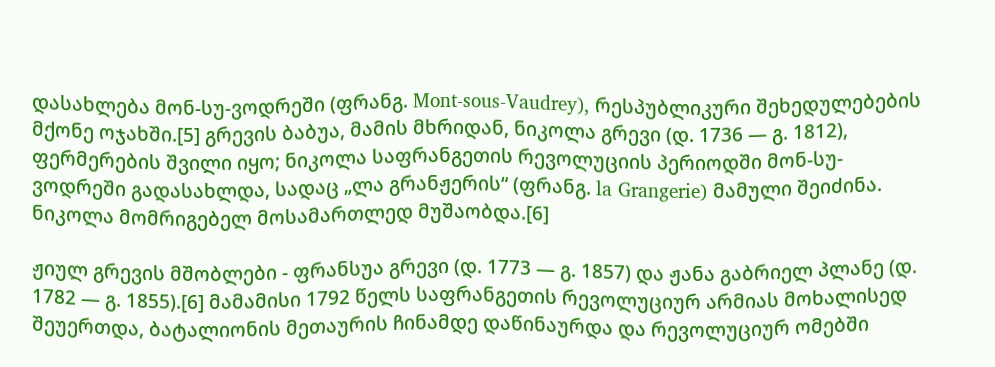დასახლება მონ-სუ-ვოდრეში (ფრანგ. Mont-sous-Vaudrey), რესპუბლიკური შეხედულებების მქონე ოჯახში.[5] გრევის ბაბუა, მამის მხრიდან, ნიკოლა გრევი (დ. 1736 — გ. 1812), ფერმერების შვილი იყო; ნიკოლა საფრანგეთის რევოლუციის პერიოდში მონ-სუ-ვოდრეში გადასახლდა, სადაც „ლა გრანჟერის“ (ფრანგ. la Grangerie) მამული შეიძინა. ნიკოლა მომრიგებელ მოსამართლედ მუშაობდა.[6]

ჟიულ გრევის მშობლები - ფრანსუა გრევი (დ. 1773 — გ. 1857) და ჟანა გაბრიელ პლანე (დ. 1782 — გ. 1855).[6] მამამისი 1792 წელს საფრანგეთის რევოლუციურ არმიას მოხალისედ შეუერთდა, ბატალიონის მეთაურის ჩინამდე დაწინაურდა და რევოლუციურ ომებში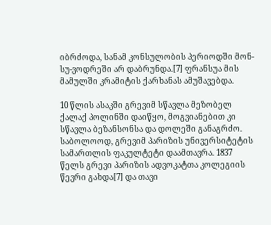იბრძოდა, სანამ კონსულობის პერიოდში მონ-სუ-ვოდრეში არ დაბრუნდა.[7] ფრანსუა მის მამულში კრამიტის ქარხანას ამუშავებდა.

10 წლის ასაკში გრევიმ სწავლა მეზობელ ქალაქ პოლინში დაიწყო, მოგვიანებით კი სწავლა ბეზანსონსა და დოლეში განაგრძო. საბოლოოდ, გრევიმ პარიზის უნივერსიტეტის სამართლის ფაკულტეტი დაამთავრა. 1837 წელს გრევი პარიზის ადვოკატთა კოლეგიის წევრი გახდა[7] და თავი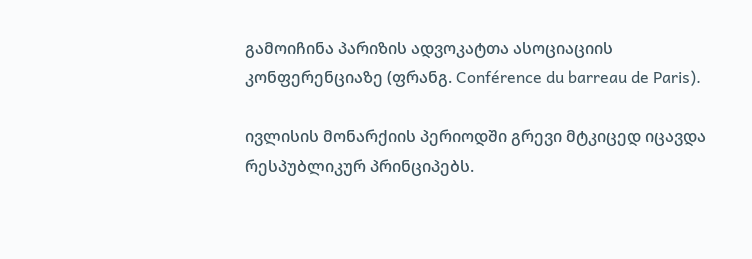გამოიჩინა პარიზის ადვოკატთა ასოციაციის კონფერენციაზე (ფრანგ. Conférence du barreau de Paris).

ივლისის მონარქიის პერიოდში გრევი მტკიცედ იცავდა რესპუბლიკურ პრინციპებს.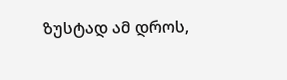ზუსტად ამ დროს,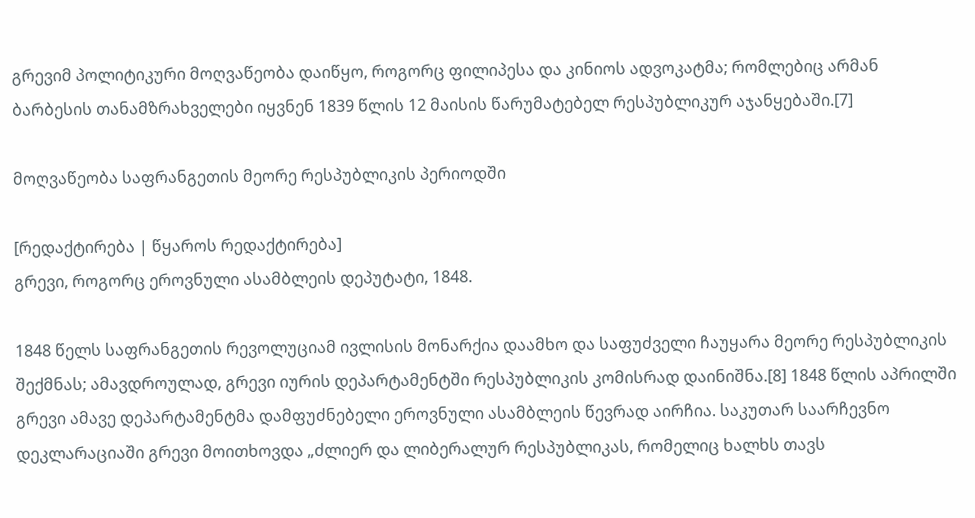გრევიმ პოლიტიკური მოღვაწეობა დაიწყო, როგორც ფილიპესა და კინიოს ადვოკატმა; რომლებიც არმან ბარბესის თანამზრახველები იყვნენ 1839 წლის 12 მაისის წარუმატებელ რესპუბლიკურ აჯანყებაში.[7]

მოღვაწეობა საფრანგეთის მეორე რესპუბლიკის პერიოდში

[რედაქტირება | წყაროს რედაქტირება]
გრევი, როგორც ეროვნული ასამბლეის დეპუტატი, 1848.

1848 წელს საფრანგეთის რევოლუციამ ივლისის მონარქია დაამხო და საფუძველი ჩაუყარა მეორე რესპუბლიკის შექმნას; ამავდროულად, გრევი იურის დეპარტამენტში რესპუბლიკის კომისრად დაინიშნა.[8] 1848 წლის აპრილში გრევი ამავე დეპარტამენტმა დამფუძნებელი ეროვნული ასამბლეის წევრად აირჩია. საკუთარ საარჩევნო დეკლარაციაში გრევი მოითხოვდა „ძლიერ და ლიბერალურ რესპუბლიკას, რომელიც ხალხს თავს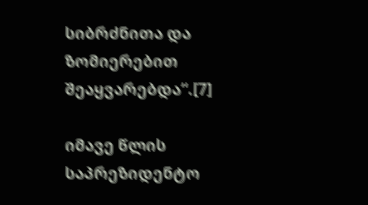სიბრძნითა და ზომიერებით შეაყვარებდა“.[7]

იმავე წლის საპრეზიდენტო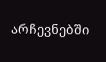არჩევნებში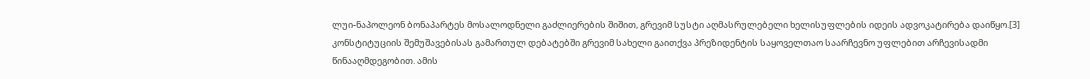ლუი-ნაპოლეონ ბონაპარტეს მოსალოდნელი გაძლიერების შიშით, გრევიმ სუსტი აღმასრულებელი ხელისუფლების იდეის ადვოკატირება დაიწყო.[3] კონსტიტუციის შემუშავებისას გამართულ დებატებში გრევიმ სახელი გაითქვა პრეზიდენტის საყოველთაო საარჩევნო უფლებით არჩევისადმი წინააღმდეგობით. ამის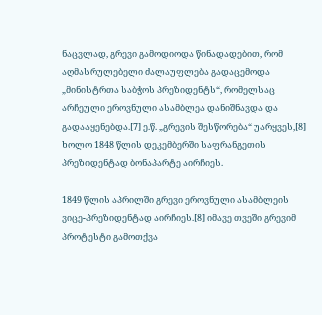ნაცვლად, გრევი გამოდიოდა წინადადებით, რომ აღმასრულებელი ძალაუფლება გადაცემოდა „მინისტრთა საბჭოს პრეზიდენტს“, რომელსაც არჩეული ეროვნული ასამბლეა დანიშნავდა და გადააყენებდა.[7] ე.წ. „გრევის შესწორება“ უარყვეს,[8] ხოლო 1848 წლის დეკემბერში საფრანგეთის პრეზიდენტად ბონაპარტე აირჩიეს.

1849 წლის აპრილში გრევი ეროვნული ასამბლეის ვიცე-პრეზიდენტად აირჩიეს.[8] იმავე თვეში გრევიმ პროტესტი გამოთქვა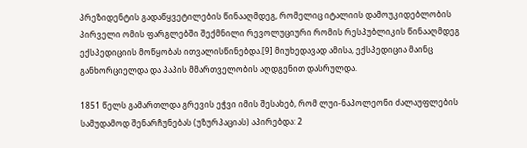პრეზიდენტის გადაწყვეტილების წინააღმდეგ, რომელიც იტალიის დამოუკიდებლობის პირველი ომის ფარგლებში შექმნილი რევოლუციური რომის რესპუბლიკის წინააღმდეგ ექსპედიციის მოწყობას ითვალისწინებდა.[9] მიუხედავად ამისა, ექსპედიცია მაინც განხორციელდა და პაპის მმართველობის აღდგენით დასრულდა.

1851 წელს გამართლდა გრევის ეჭვი იმის შესახებ, რომ ლუი-ნაპოლეონი ძალაუფლების სამუდამოდ შენარჩუნებას (უზურპაციას) აპირებდა: 2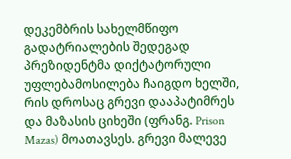დეკემბრის სახელმწიფო გადატრიალების შედეგად პრეზიდენტმა დიქტატორული უფლებამოსილება ჩაიგდო ხელში, რის დროსაც გრევი დააპატიმრეს და მაზასის ციხეში (ფრანგ. Prison Mazas) მოათავსეს. გრევი მალევე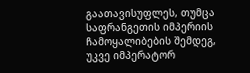გაათავისუფლეს, თუმცა საფრანგეთის იმპერიის ჩამოყალიბების შემდეგ, უკვე იმპერატორ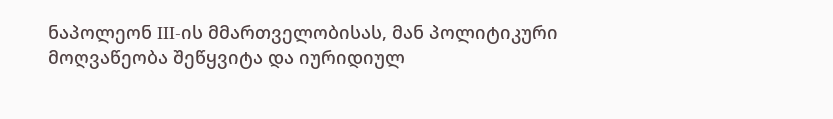ნაპოლეონ III-ის მმართველობისას, მან პოლიტიკური მოღვაწეობა შეწყვიტა და იურიდიულ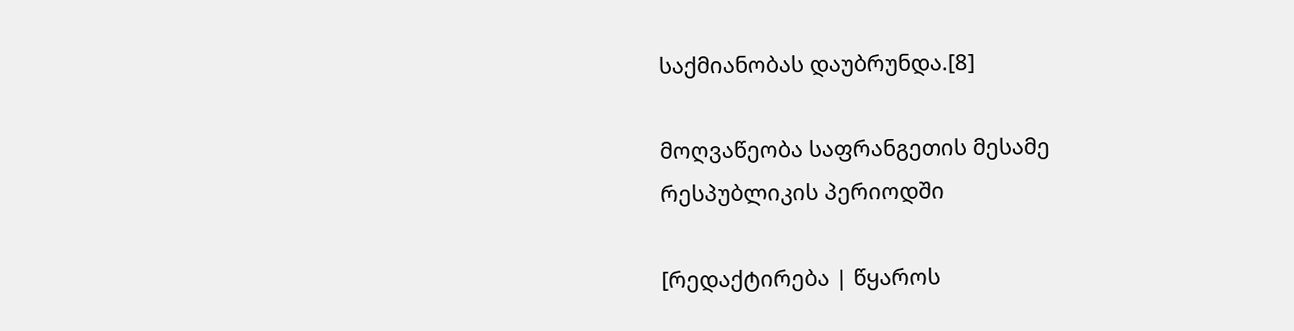საქმიანობას დაუბრუნდა.[8]

მოღვაწეობა საფრანგეთის მესამე რესპუბლიკის პერიოდში

[რედაქტირება | წყაროს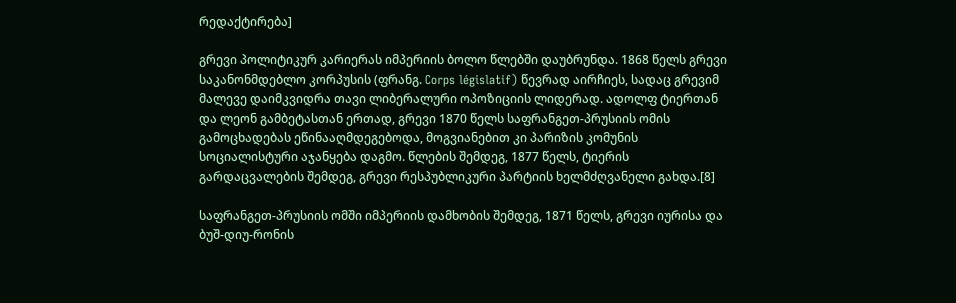რედაქტირება]

გრევი პოლიტიკურ კარიერას იმპერიის ბოლო წლებში დაუბრუნდა. 1868 წელს გრევი საკანონმდებლო კორპუსის (ფრანგ. Corps législatif) წევრად აირჩიეს, სადაც გრევიმ მალევე დაიმკვიდრა თავი ლიბერალური ოპოზიციის ლიდერად. ადოლფ ტიერთან და ლეონ გამბეტასთან ერთად, გრევი 1870 წელს საფრანგეთ-პრუსიის ომის გამოცხადებას ეწინააღმდეგებოდა, მოგვიანებით კი პარიზის კომუნის სოციალისტური აჯანყება დაგმო. წლების შემდეგ, 1877 წელს, ტიერის გარდაცვალების შემდეგ, გრევი რესპუბლიკური პარტიის ხელმძღვანელი გახდა.[8]

საფრანგეთ-პრუსიის ომში იმპერიის დამხობის შემდეგ, 1871 წელს, გრევი იურისა და ბუშ-დიუ-რონის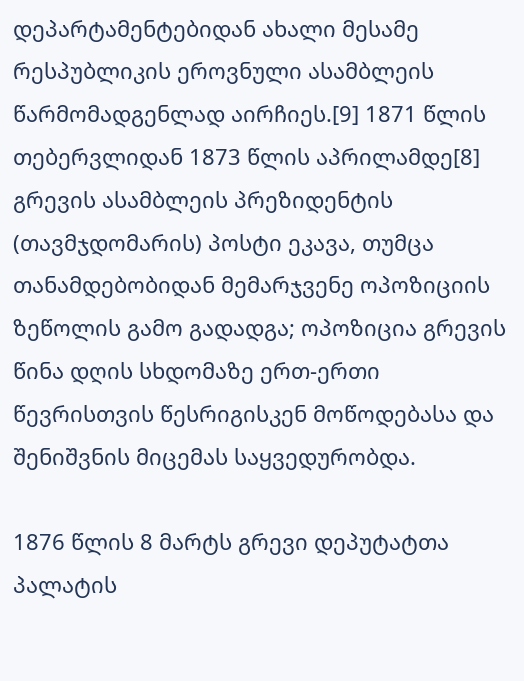დეპარტამენტებიდან ახალი მესამე რესპუბლიკის ეროვნული ასამბლეის წარმომადგენლად აირჩიეს.[9] 1871 წლის თებერვლიდან 1873 წლის აპრილამდე[8] გრევის ასამბლეის პრეზიდენტის (თავმჯდომარის) პოსტი ეკავა, თუმცა თანამდებობიდან მემარჯვენე ოპოზიციის ზეწოლის გამო გადადგა; ოპოზიცია გრევის წინა დღის სხდომაზე ერთ-ერთი წევრისთვის წესრიგისკენ მოწოდებასა და შენიშვნის მიცემას საყვედურობდა.

1876 წლის 8 მარტს გრევი დეპუტატთა პალატის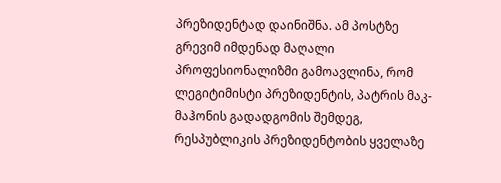პრეზიდენტად დაინიშნა. ამ პოსტზე გრევიმ იმდენად მაღალი პროფესიონალიზმი გამოავლინა, რომ ლეგიტიმისტი პრეზიდენტის, პატრის მაკ-მაჰონის გადადგომის შემდეგ, რესპუბლიკის პრეზიდენტობის ყველაზე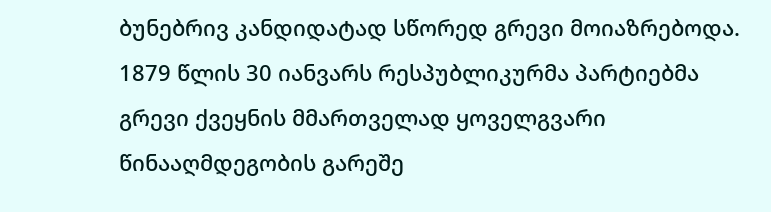ბუნებრივ კანდიდატად სწორედ გრევი მოიაზრებოდა. 1879 წლის 30 იანვარს რესპუბლიკურმა პარტიებმა გრევი ქვეყნის მმართველად ყოველგვარი წინააღმდეგობის გარეშე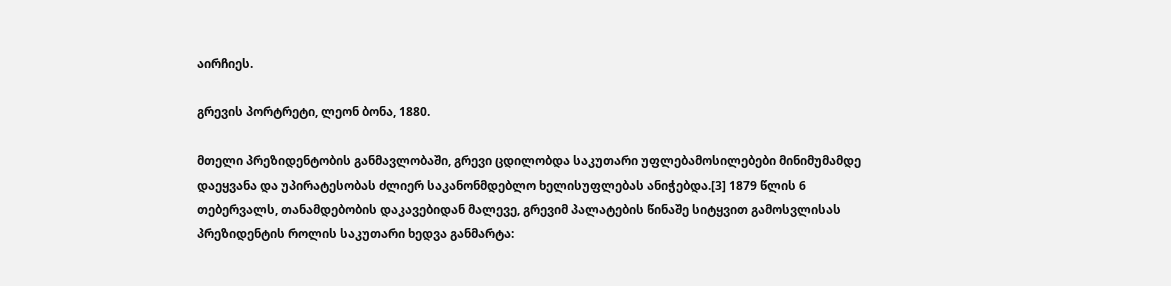აირჩიეს.

გრევის პორტრეტი, ლეონ ბონა, 1880.

მთელი პრეზიდენტობის განმავლობაში, გრევი ცდილობდა საკუთარი უფლებამოსილებები მინიმუმამდე დაეყვანა და უპირატესობას ძლიერ საკანონმდებლო ხელისუფლებას ანიჭებდა.[3] 1879 წლის 6 თებერვალს, თანამდებობის დაკავებიდან მალევე, გრევიმ პალატების წინაშე სიტყვით გამოსვლისას პრეზიდენტის როლის საკუთარი ხედვა განმარტა: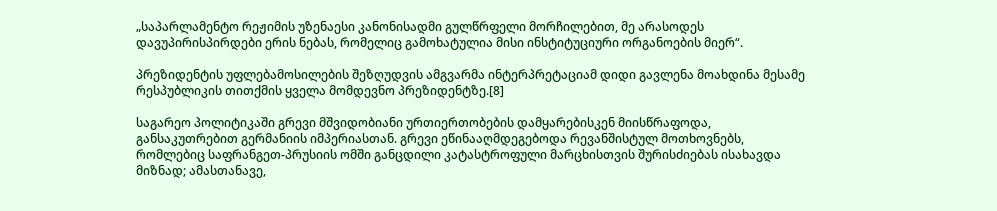„საპარლამენტო რეჟიმის უზენაესი კანონისადმი გულწრფელი მორჩილებით, მე არასოდეს დავუპირისპირდები ერის ნებას, რომელიც გამოხატულია მისი ინსტიტუციური ორგანოების მიერ“.

პრეზიდენტის უფლებამოსილების შეზღუდვის ამგვარმა ინტერპრეტაციამ დიდი გავლენა მოახდინა მესამე რესპუბლიკის თითქმის ყველა მომდევნო პრეზიდენტზე.[8]

საგარეო პოლიტიკაში გრევი მშვიდობიანი ურთიერთობების დამყარებისკენ მიისწრაფოდა, განსაკუთრებით გერმანიის იმპერიასთან. გრევი ეწინააღმდეგებოდა რევანშისტულ მოთხოვნებს, რომლებიც საფრანგეთ-პრუსიის ომში განცდილი კატასტროფული მარცხისთვის შურისძიებას ისახავდა მიზნად; ამასთანავე,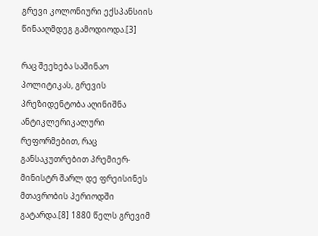გრევი კოლონიური ექსპანსიის წინააღმდეგ გამოდიოდა.[3]

რაც შეეხება საშინაო პოლიტიკას, გრევის პრეზიდენტობა აღინიშნა ანტიკლერიკალური რეფორმებით, რაც განსაკუთრებით პრემიერ-მინისტრ შარლ დე ფრეისინეს მთავრობის პერიოდში გატარდა.[8] 1880 წელს გრევიმ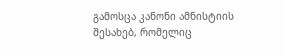გამოსცა კანონი ამნისტიის შესახებ, რომელიც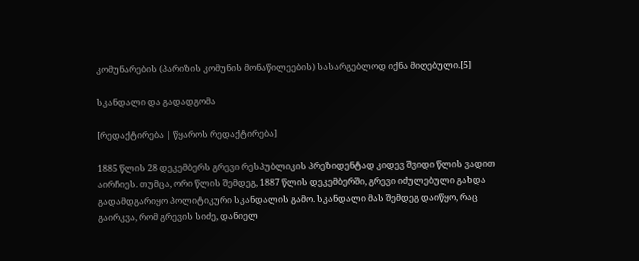კომუნარების (პარიზის კომუნის მონაწილეების) სასარგებლოდ იქნა მიღებული.[5]

სკანდალი და გადადგომა

[რედაქტირება | წყაროს რედაქტირება]

1885 წლის 28 დეკემბერს გრევი რესპუბლიკის პრეზიდენტად კიდევ შვიდი წლის ვადით აირჩიეს. თუმცა, ორი წლის შემდეგ, 1887 წლის დეკემბერში, გრევი იძულებული გახდა გადამდგარიყო პოლიტიკური სკანდალის გამო. სკანდალი მას შემდეგ დაიწყო, რაც გაირკვა, რომ გრევის სიძე, დანიელ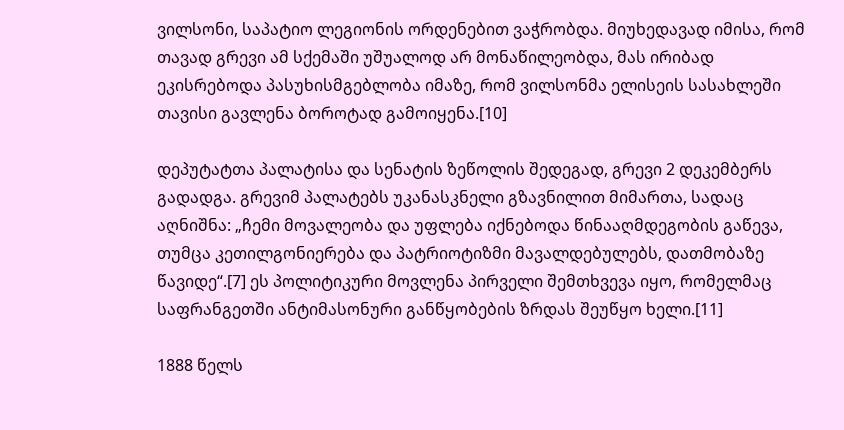ვილსონი, საპატიო ლეგიონის ორდენებით ვაჭრობდა. მიუხედავად იმისა, რომ თავად გრევი ამ სქემაში უშუალოდ არ მონაწილეობდა, მას ირიბად ეკისრებოდა პასუხისმგებლობა იმაზე, რომ ვილსონმა ელისეის სასახლეში თავისი გავლენა ბოროტად გამოიყენა.[10]

დეპუტატთა პალატისა და სენატის ზეწოლის შედეგად, გრევი 2 დეკემბერს გადადგა. გრევიმ პალატებს უკანასკნელი გზავნილით მიმართა, სადაც აღნიშნა: „ჩემი მოვალეობა და უფლება იქნებოდა წინააღმდეგობის გაწევა, თუმცა კეთილგონიერება და პატრიოტიზმი მავალდებულებს, დათმობაზე წავიდე“.[7] ეს პოლიტიკური მოვლენა პირველი შემთხვევა იყო, რომელმაც საფრანგეთში ანტიმასონური განწყობების ზრდას შეუწყო ხელი.[11]

1888 წელს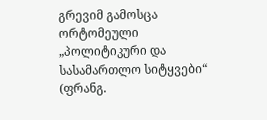გრევიმ გამოსცა ორტომეული „პოლიტიკური და სასამართლო სიტყვები“ (ფრანგ.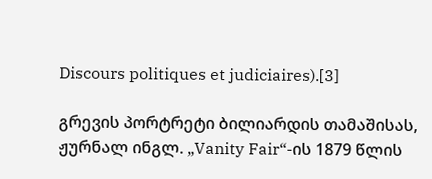Discours politiques et judiciaires).[3]

გრევის პორტრეტი ბილიარდის თამაშისას, ჟურნალ ინგლ. „Vanity Fair“-ის 1879 წლის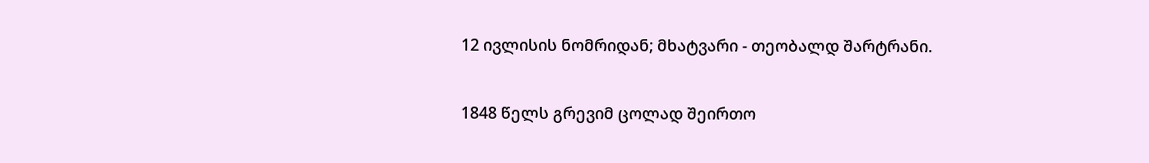12 ივლისის ნომრიდან; მხატვარი - თეობალდ შარტრანი.

1848 წელს გრევიმ ცოლად შეირთო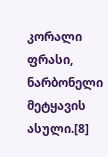კორალი ფრასი, ნარბონელი მეტყავის ასული.[8]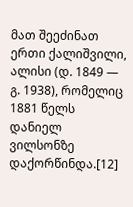მათ შეეძინათ ერთი ქალიშვილი, ალისი (დ. 1849 — გ. 1938), რომელიც 1881 წელს დანიელ ვილსონზე დაქორწინდა.[12]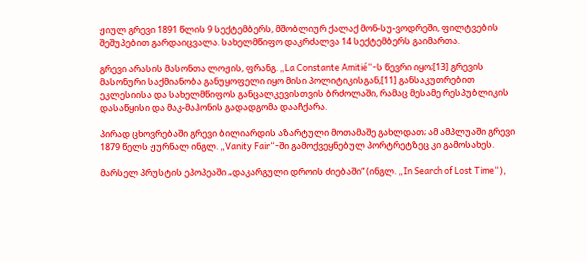ჟიულ გრევი 1891 წლის 9 სექტემბერს, მშობლიურ ქალაქ მონ-სუ-ვოდრეში, ფილტვების შეშუპებით გარდაიცვალა. სახელმწიფო დაკრძალვა 14 სექტემბერს გაიმართა.

გრევი არასის მასონთა ლოჟის, ფრანგ. „La Constante Amitié“-ს წევრი იყო;[13] გრევის მასონური საქმიანობა განუყოფელი იყო მისი პოლიტიკისგან,[11] განსაკუთრებით ეკლესიისა და სახელმწიფოს განცალკევისთვის ბრძოლაში, რამაც მესამე რესპუბლიკის დასაწყისი და მაკ-მაჰონის გადადგომა დააჩქარა.

პირად ცხოვრებაში გრევი ბილიარდის აზარტული მოთამაშე გახლდათ; ამ ამპლუაში გრევი 1879 წელს ჟურნალ ინგლ. „Vanity Fair“-ში გამოქვეყნებულ პორტრეტზეც კი გამოსახეს.

მარსელ პრუსტის ეპოპეაში „დაკარგული დროის ძიებაში“ (ინგლ. „In Search of Lost Time“),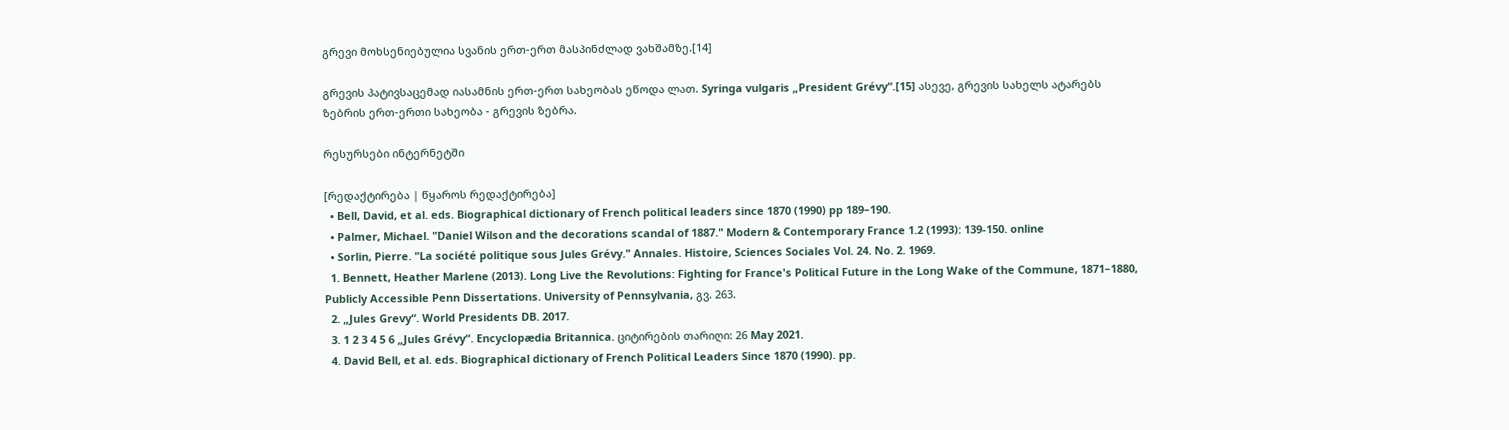გრევი მოხსენიებულია სვანის ერთ-ერთ მასპინძლად ვახშამზე.[14]

გრევის პატივსაცემად იასამნის ერთ-ერთ სახეობას ეწოდა ლათ. Syringa vulgaris „President Grévy“.[15] ასევე, გრევის სახელს ატარებს ზებრის ერთ-ერთი სახეობა - გრევის ზებრა.

რესურსები ინტერნეტში

[რედაქტირება | წყაროს რედაქტირება]
  • Bell, David, et al. eds. Biographical dictionary of French political leaders since 1870 (1990) pp 189–190.
  • Palmer, Michael. "Daniel Wilson and the decorations scandal of 1887." Modern & Contemporary France 1.2 (1993): 139-150. online
  • Sorlin, Pierre. "La société politique sous Jules Grévy." Annales. Histoire, Sciences Sociales Vol. 24. No. 2. 1969.
  1. Bennett, Heather Marlene (2013). Long Live the Revolutions: Fighting for France's Political Future in the Long Wake of the Commune, 1871–1880, Publicly Accessible Penn Dissertations. University of Pennsylvania, გვ. 263.
  2. „Jules Grevy“. World Presidents DB. 2017.
  3. 1 2 3 4 5 6 „Jules Grévy“. Encyclopædia Britannica. ციტირების თარიღი: 26 May 2021.
  4. David Bell, et al. eds. Biographical dictionary of French Political Leaders Since 1870 (1990). pp.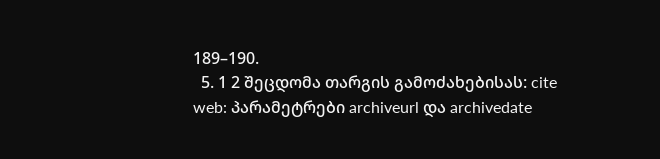189–190.
  5. 1 2 შეცდომა თარგის გამოძახებისას: cite web: პარამეტრები archiveurl და archivedate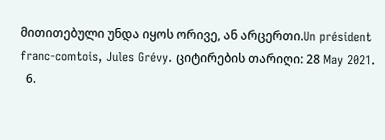მითითებული უნდა იყოს ორივე, ან არცერთი.Un président franc-comtois, Jules Grévy. ციტირების თარიღი: 28 May 2021.
  6.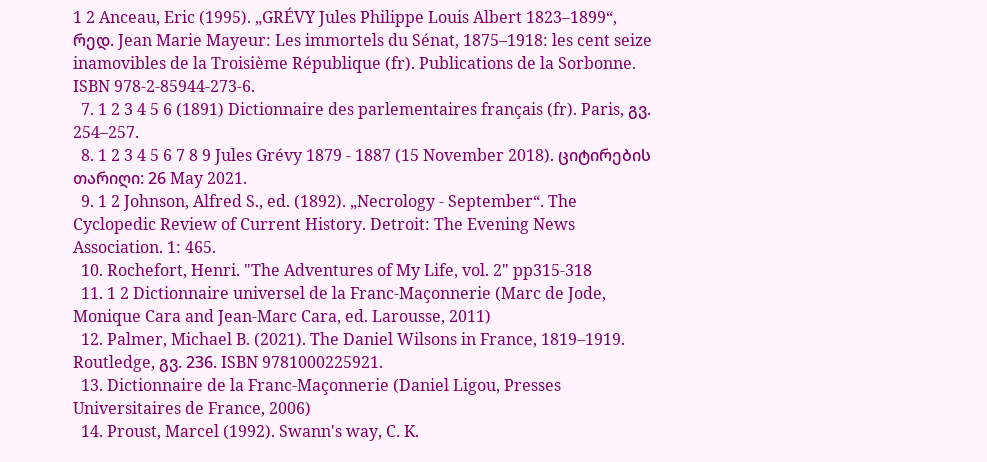1 2 Anceau, Eric (1995). „GRÉVY Jules Philippe Louis Albert 1823–1899“, რედ. Jean Marie Mayeur: Les immortels du Sénat, 1875–1918: les cent seize inamovibles de la Troisième République (fr). Publications de la Sorbonne. ISBN 978-2-85944-273-6.
  7. 1 2 3 4 5 6 (1891) Dictionnaire des parlementaires français (fr). Paris, გვ. 254–257.
  8. 1 2 3 4 5 6 7 8 9 Jules Grévy 1879 - 1887 (15 November 2018). ციტირების თარიღი: 26 May 2021.
  9. 1 2 Johnson, Alfred S., ed. (1892). „Necrology - September“. The Cyclopedic Review of Current History. Detroit: The Evening News Association. 1: 465.
  10. Rochefort, Henri. "The Adventures of My Life, vol. 2" pp315-318
  11. 1 2 Dictionnaire universel de la Franc-Maçonnerie (Marc de Jode, Monique Cara and Jean-Marc Cara, ed. Larousse, 2011)
  12. Palmer, Michael B. (2021). The Daniel Wilsons in France, 1819–1919. Routledge, გვ. 236. ISBN 9781000225921.
  13. Dictionnaire de la Franc-Maçonnerie (Daniel Ligou, Presses Universitaires de France, 2006)
  14. Proust, Marcel (1992). Swann's way, C. K.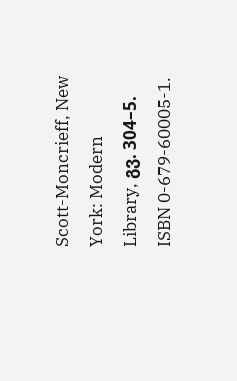Scott-Moncrieff, New York: Modern Library, გვ. 304–5. ISBN 0-679-60005-1.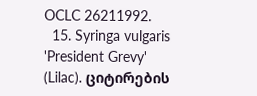OCLC 26211992.
  15. Syringa vulgaris 'President Grevy' (Lilac). ციტირების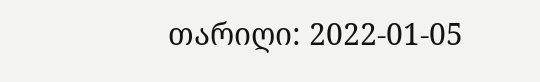თარიღი: 2022-01-05